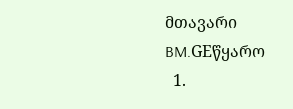მთავარი
BM.GEწყარო
  1.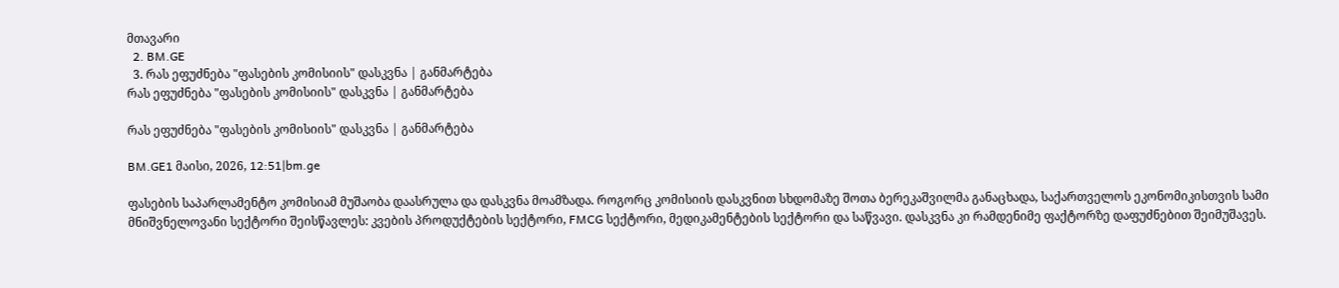მთავარი
  2. BM.GE
  3. რას ეფუძნება "ფასების კომისიის" დასკვნა | განმარტება
რას ეფუძნება "ფასების კომისიის" დასკვნა | განმარტება

რას ეფუძნება "ფასების კომისიის" დასკვნა | განმარტება

BM.GE1 მაისი, 2026, 12:51|bm.ge

ფასების საპარლამენტო კომისიამ მუშაობა დაასრულა და დასკვნა მოამზადა. როგორც კომისიის დასკვნით სხდომაზე შოთა ბერეკაშვილმა განაცხადა, საქართველოს ეკონომიკისთვის სამი მნიშვნელოვანი სექტორი შეისწავლეს: კვების პროდუქტების სექტორი, FMCG სექტორი, მედიკამენტების სექტორი და საწვავი. დასკვნა კი რამდენიმე ფაქტორზე დაფუძნებით შეიმუშავეს.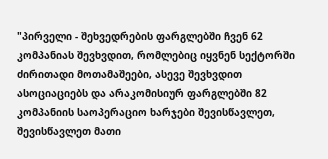"პირველი - შეხვედრების ფარგლებში ჩვენ 62 კომპანიას შევხვდით, რომლებიც იყვნენ სექტორში ძირითადი მოთამაშეები, ასევე შევხვდით ასოციაციებს და არაკომისიურ ფარგლებში 82 კომპანიის საოპერაციო ხარჯები შევისწავლეთ, შევისწავლეთ მათი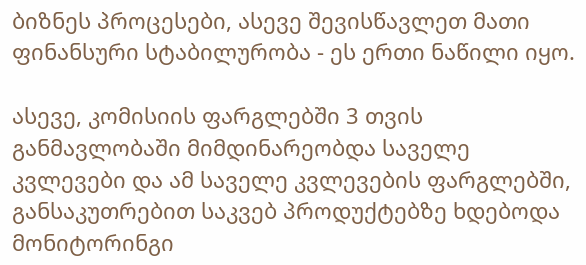ბიზნეს პროცესები, ასევე შევისწავლეთ მათი ფინანსური სტაბილურობა - ეს ერთი ნაწილი იყო.

ასევე, კომისიის ფარგლებში 3 თვის განმავლობაში მიმდინარეობდა საველე კვლევები და ამ საველე კვლევების ფარგლებში, განსაკუთრებით საკვებ პროდუქტებზე ხდებოდა მონიტორინგი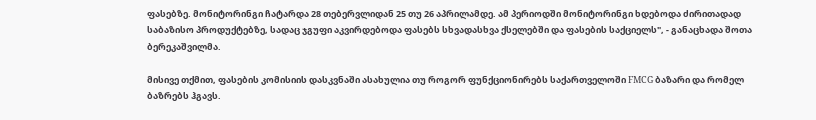ფასებზე. მონიტორინგი ჩატარდა 28 თებერვლიდან 25 თუ 26 აპრილამდე. ამ პერიოდში მონიტორინგი ხდებოდა ძირითადად საბაზისო პროდუქტებზე, სადაც ჯგუფი აკვირდებოდა ფასებს სხვადასხვა ქსელებში და ფასების საქციელს", - განაცხადა შოთა ბერეკაშვილმა.

მისივე თქმით, ფასების კომისიის დასკვნაში ასახულია თუ როგორ ფუნქციონირებს საქართველოში FMCG ბაზარი და რომელ ბაზრებს ჰგავს.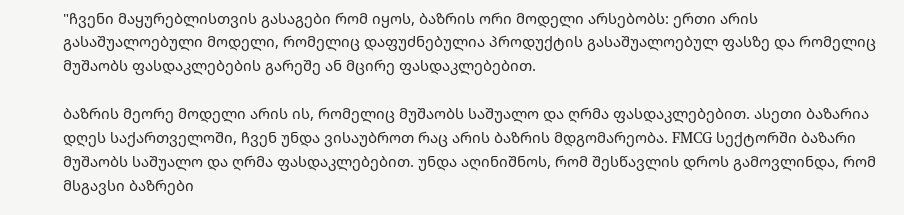"ჩვენი მაყურებლისთვის გასაგები რომ იყოს, ბაზრის ორი მოდელი არსებობს: ერთი არის გასაშუალოებული მოდელი, რომელიც დაფუძნებულია პროდუქტის გასაშუალოებულ ფასზე და რომელიც მუშაობს ფასდაკლებების გარეშე ან მცირე ფასდაკლებებით.

ბაზრის მეორე მოდელი არის ის, რომელიც მუშაობს საშუალო და ღრმა ფასდაკლებებით. ასეთი ბაზარია დღეს საქართველოში, ჩვენ უნდა ვისაუბროთ რაც არის ბაზრის მდგომარეობა. FMCG სექტორში ბაზარი მუშაობს საშუალო და ღრმა ფასდაკლებებით. უნდა აღინიშნოს, რომ შესწავლის დროს გამოვლინდა, რომ მსგავსი ბაზრები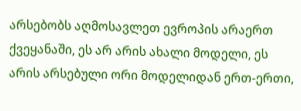არსებობს აღმოსავლეთ ევროპის არაერთ ქვეყანაში, ეს არ არის ახალი მოდელი, ეს არის არსებული ორი მოდელიდან ერთ-ერთი,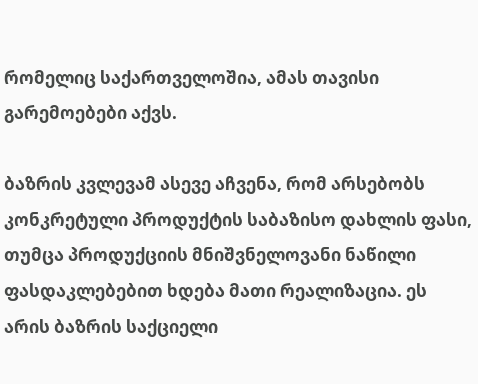რომელიც საქართველოშია, ამას თავისი გარემოებები აქვს.

ბაზრის კვლევამ ასევე აჩვენა, რომ არსებობს კონკრეტული პროდუქტის საბაზისო დახლის ფასი, თუმცა პროდუქციის მნიშვნელოვანი ნაწილი ფასდაკლებებით ხდება მათი რეალიზაცია. ეს არის ბაზრის საქციელი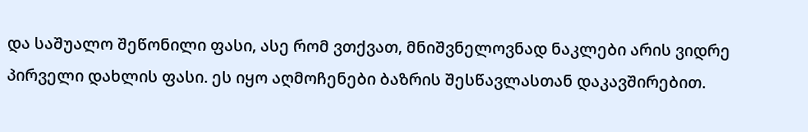და საშუალო შეწონილი ფასი, ასე რომ ვთქვათ, მნიშვნელოვნად ნაკლები არის ვიდრე პირველი დახლის ფასი. ეს იყო აღმოჩენები ბაზრის შესწავლასთან დაკავშირებით.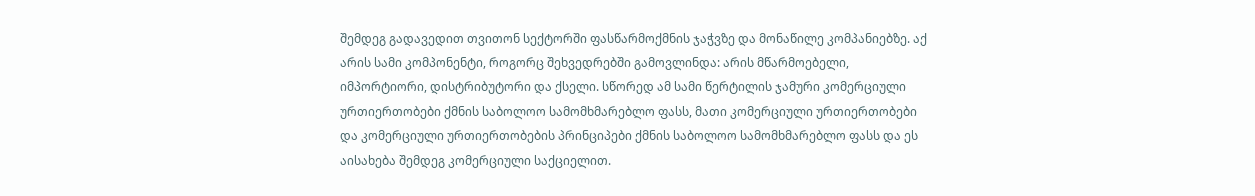შემდეგ გადავედით თვითონ სექტორში ფასწარმოქმნის ჯაჭვზე და მონაწილე კომპანიებზე. აქ არის სამი კომპონენტი, როგორც შეხვედრებში გამოვლინდა: არის მწარმოებელი, იმპორტიორი, დისტრიბუტორი და ქსელი. სწორედ ამ სამი წერტილის ჯამური კომერციული ურთიერთობები ქმნის საბოლოო სამომხმარებლო ფასს, მათი კომერციული ურთიერთობები და კომერციული ურთიერთობების პრინციპები ქმნის საბოლოო სამომხმარებლო ფასს და ეს აისახება შემდეგ კომერციული საქციელით.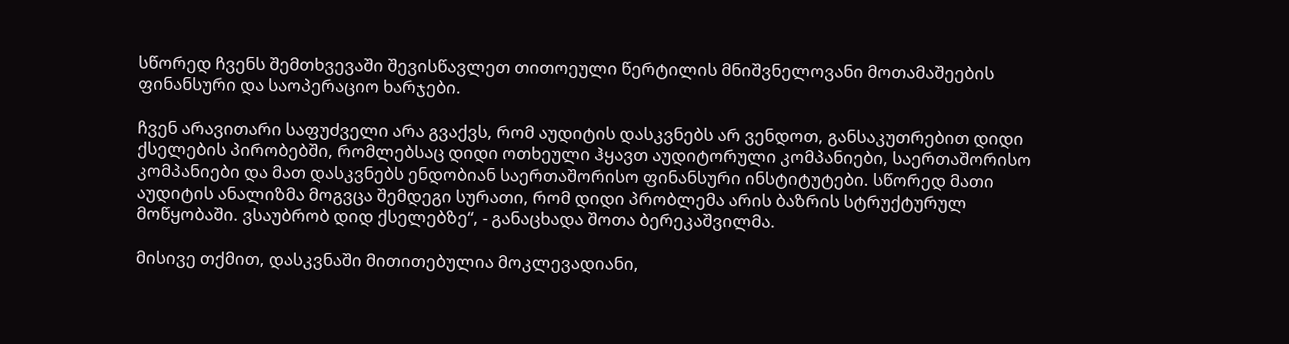სწორედ ჩვენს შემთხვევაში შევისწავლეთ თითოეული წერტილის მნიშვნელოვანი მოთამაშეების ფინანსური და საოპერაციო ხარჯები.

ჩვენ არავითარი საფუძველი არა გვაქვს, რომ აუდიტის დასკვნებს არ ვენდოთ, განსაკუთრებით დიდი ქსელების პირობებში, რომლებსაც დიდი ოთხეული ჰყავთ აუდიტორული კომპანიები, საერთაშორისო კომპანიები და მათ დასკვნებს ენდობიან საერთაშორისო ფინანსური ინსტიტუტები. სწორედ მათი აუდიტის ანალიზმა მოგვცა შემდეგი სურათი, რომ დიდი პრობლემა არის ბაზრის სტრუქტურულ მოწყობაში. ვსაუბრობ დიდ ქსელებზე“, - განაცხადა შოთა ბერეკაშვილმა.

მისივე თქმით, დასკვნაში მითითებულია მოკლევადიანი,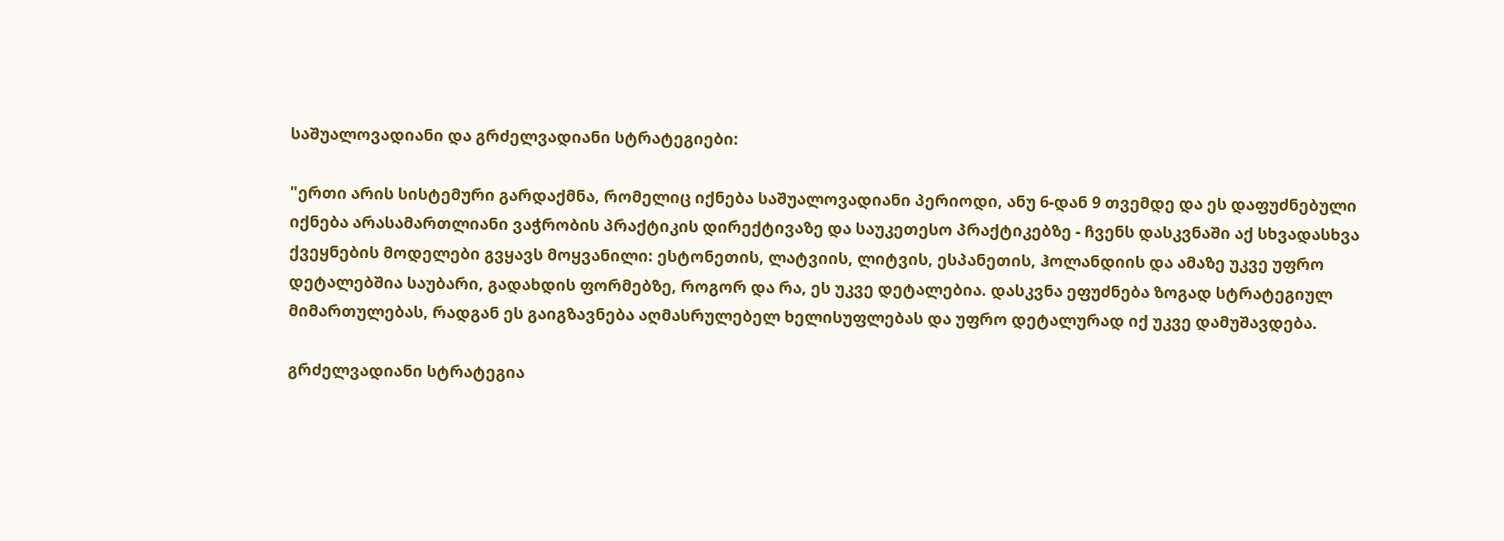საშუალოვადიანი და გრძელვადიანი სტრატეგიები:

"ერთი არის სისტემური გარდაქმნა, რომელიც იქნება საშუალოვადიანი პერიოდი, ანუ 6-დან 9 თვემდე და ეს დაფუძნებული იქნება არასამართლიანი ვაჭრობის პრაქტიკის დირექტივაზე და საუკეთესო პრაქტიკებზე - ჩვენს დასკვნაში აქ სხვადასხვა ქვეყნების მოდელები გვყავს მოყვანილი: ესტონეთის, ლატვიის, ლიტვის, ესპანეთის, ჰოლანდიის და ამაზე უკვე უფრო დეტალებშია საუბარი, გადახდის ფორმებზე, როგორ და რა, ეს უკვე დეტალებია. დასკვნა ეფუძნება ზოგად სტრატეგიულ მიმართულებას, რადგან ეს გაიგზავნება აღმასრულებელ ხელისუფლებას და უფრო დეტალურად იქ უკვე დამუშავდება.

გრძელვადიანი სტრატეგია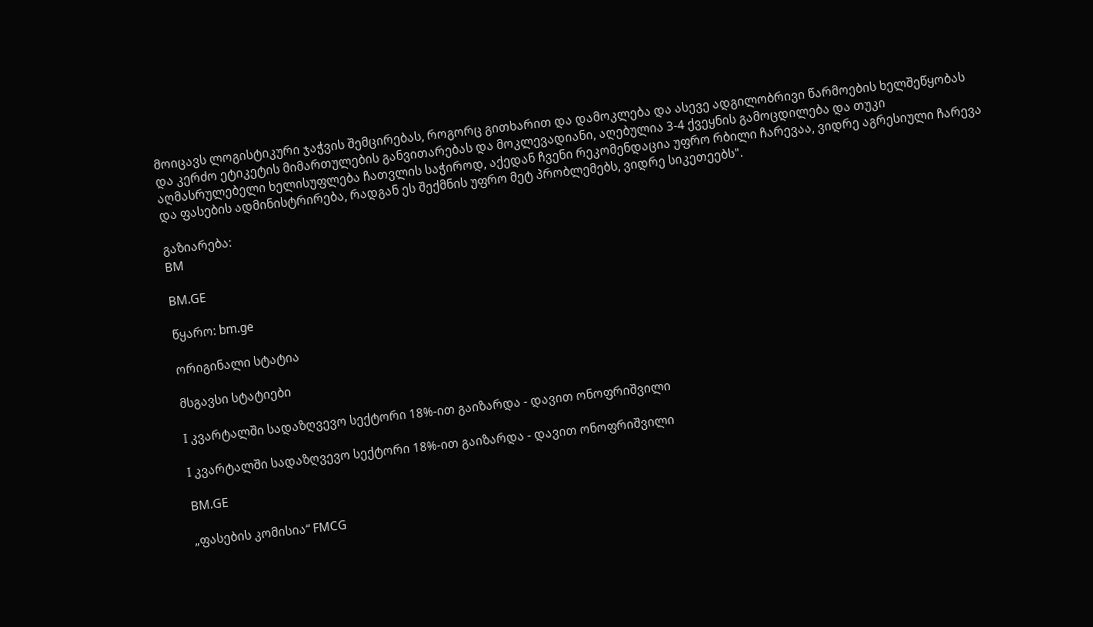მოიცავს ლოგისტიკური ჯაჭვის შემცირებას, როგორც გითხარით და დამოკლება და ასევე ადგილობრივი წარმოების ხელშეწყობას და კერძო ეტიკეტის მიმართულების განვითარებას და მოკლევადიანი, აღებულია 3-4 ქვეყნის გამოცდილება და თუკი აღმასრულებელი ხელისუფლება ჩათვლის საჭიროდ, აქედან ჩვენი რეკომენდაცია უფრო რბილი ჩარევაა, ვიდრე აგრესიული ჩარევა და ფასების ადმინისტრირება, რადგან ეს შექმნის უფრო მეტ პრობლემებს, ვიდრე სიკეთეებს".

გაზიარება:
BM

BM.GE

წყარო: bm.ge

ორიგინალი სტატია

მსგავსი სტატიები

I კვარტალში სადაზღვევო სექტორი 18%-ით გაიზარდა - დავით ონოფრიშვილი

I კვარტალში სადაზღვევო სექტორი 18%-ით გაიზარდა - დავით ონოფრიშვილი

BM.GE

„ფასების კომისია“ FMCG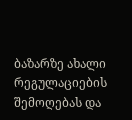ბაზარზე ახალი რეგულაციების შემოღებას და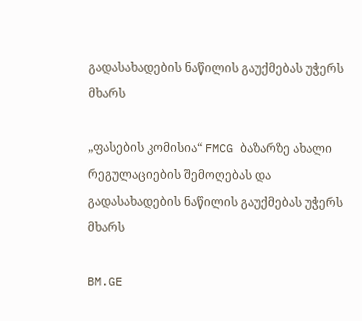გადასახადების ნაწილის გაუქმებას უჭერს მხარს

„ფასების კომისია“ FMCG ბაზარზე ახალი რეგულაციების შემოღებას და გადასახადების ნაწილის გაუქმებას უჭერს მხარს

BM.GE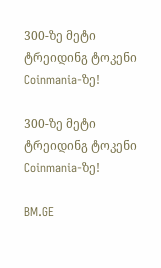300-ზე მეტი ტრეიდინგ ტოკენი Coinmania-ზე!

300-ზე მეტი ტრეიდინგ ტოკენი Coinmania-ზე!

BM.GE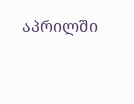აპრილში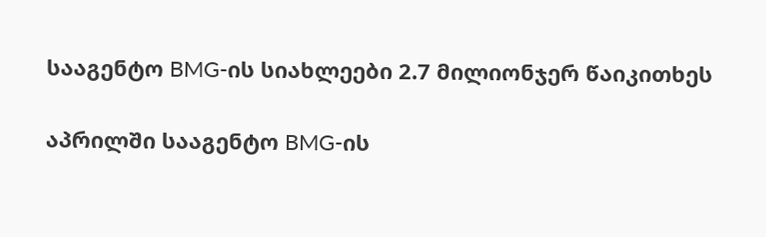სააგენტო BMG-ის სიახლეები 2.7 მილიონჯერ წაიკითხეს

აპრილში სააგენტო BMG-ის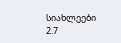სიახლეები 2.7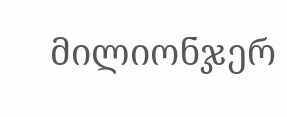მილიონჯერ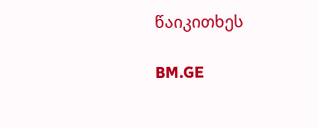წაიკითხეს

BM.GE